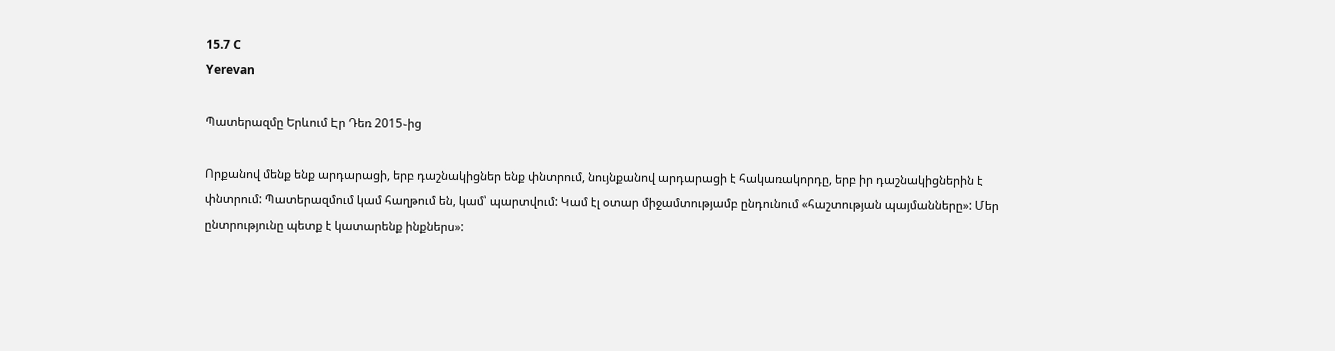15.7 C
Yerevan

Պատերազմը Երևում Էր Դեռ 2015֊ից

Որքանով մենք ենք արդարացի, երբ դաշնակիցներ ենք փնտրում, նույնքանով արդարացի է հակառակորդը, երբ իր դաշնակիցներին է փնտրում: Պատերազմում կամ հաղթում են, կամ՝ պարտվում: Կամ էլ օտար միջամտությամբ ընդունում «հաշտության պայմանները»: Մեր ընտրությունը պետք է կատարենք ինքներս»: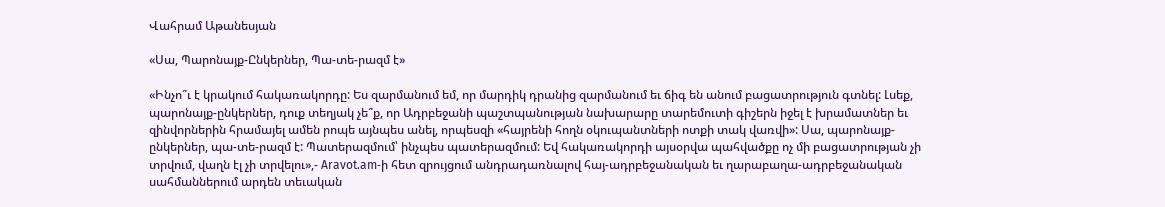Վահրամ Աթանեսյան

«Սա, Պարոնայք-Ընկերներ, Պա-տե-րազմ է»

«Ինչո՞ւ է կրակում հակառակորդը: Ես զարմանում եմ, որ մարդիկ դրանից զարմանում եւ ճիգ են անում բացատրություն գտնել: Լսեք, պարոնայք-ընկերներ, դուք տեղյակ չե՞ք, որ Ադրբեջանի պաշտպանության նախարարը տարեմուտի գիշերն իջել է խրամատներ եւ զինվորներին հրամայել ամեն րոպե այնպես անել, որպեսզի «հայրենի հողն օկուպանտների ոտքի տակ վառվի»: Սա, պարոնայք-ընկերներ, պա-տե-րազմ է: Պատերազմում՝ ինչպես պատերազմում: Եվ հակառակորդի այսօրվա պահվածքը ոչ մի բացատրության չի տրվում, վաղն էլ չի տրվելու»,- Aravot.am‑ի հետ զրույցում անդրադառնալով հայ-ադրբեջանական եւ ղարաբաղա-ադրբեջանական սահմաններում արդեն տեւական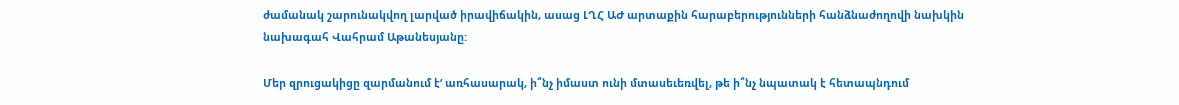ժամանակ շարունակվող լարված իրավիճակին, ասաց ԼՂՀ ԱԺ արտաքին հարաբերությունների հանձնաժողովի նախկին նախագահ Վահրամ Աթանեսյանը:

Մեր զրուցակիցը զարմանում է‘ առհասարակ, ի՞նչ իմաստ ունի մտասեւեռվել, թե ի՞նչ նպատակ է հետապնդում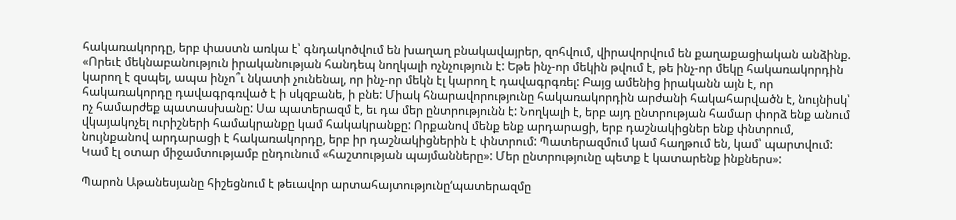հակառակորդը, երբ փաստն առկա է՝ գնդակոծվում են խաղաղ բնակավայրեր, զոհվում, վիրավորվում են քաղաքացիական անձինք. «Որեւէ մեկնաբանություն իրականության հանդեպ նողկալի ոչնչություն է: Եթե ինչ-որ մեկին թվում է, թե ինչ-որ մեկը հակառակորդին կարող է զսպել, ապա ինչո՞ւ նկատի չունենալ, որ ինչ-որ մեկն էլ կարող է դավագրգռել: Բայց ամենից իրականն այն է, որ հակառակորդը դավագրգռված է ի սկզբանե, ի բնե: Միակ հնարավորությունը հակառակորդին արժանի հակահարվածն է, նույնիսկ՝ ոչ համարժեք պատասխանը: Սա պատերազմ է, եւ դա մեր ընտրությունն է: Նողկալի է, երբ այդ ընտրության համար փորձ ենք անում վկայակոչել ուրիշների համակրանքը կամ հակակրանքը: Որքանով մենք ենք արդարացի, երբ դաշնակիցներ ենք փնտրում, նույնքանով արդարացի է հակառակորդը, երբ իր դաշնակիցներին է փնտրում: Պատերազմում կամ հաղթում են, կամ՝ պարտվում: Կամ էլ օտար միջամտությամբ ընդունում «հաշտության պայմանները»: Մեր ընտրությունը պետք է կատարենք ինքներս»:

Պարոն Աթանեսյանը հիշեցնում է թեւավոր արտահայտությունը‘պատերազմը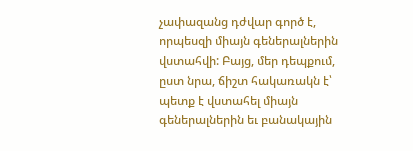չափազանց դժվար գործ է, որպեսզի միայն գեներալներին վստահվի: Բայց, մեր դեպքում, ըստ նրա, ճիշտ հակառակն է՝ պետք է վստահել միայն գեներալներին եւ բանակային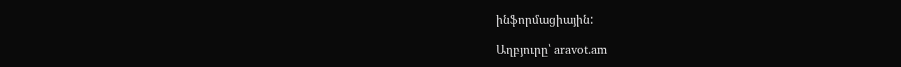ինֆորմացիային:

Աղբյուրը՝ aravot.am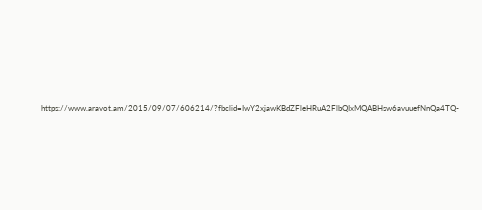https://www.aravot.am/2015/09/07/606214/?fbclid=IwY2xjawKBdZFleHRuA2FlbQIxMQABHsw6avuuefNnQa4TQ-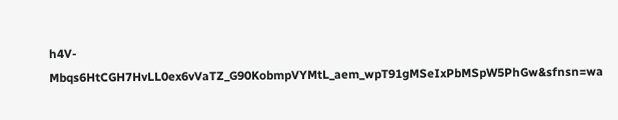h4V-Mbqs6HtCGH7HvLL0ex6vVaTZ_G90KobmpVYMtL_aem_wpT91gMSeIxPbMSpW5PhGw&sfnsn=wa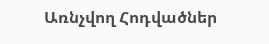Առնչվող Հոդվածներ